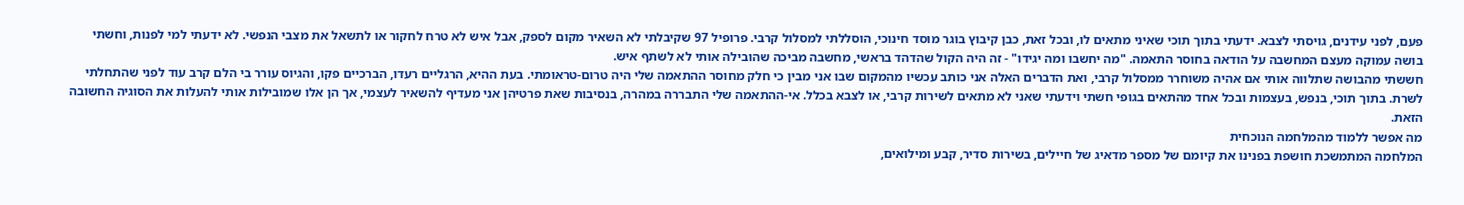פעם, לפני עידנים, גויסתי לצבא. ידעתי בתוך תוכי שאיני מתאים לו, ובכל זאת, כבן קיבוץ בוגר מוסד חינוכי, הוסללתי למסלול קרבי. פרופיל 97 שקיבלתי לא השאיר מקום לספק, אבל איש לא טרח לחקור או לתשאל את מצבי הנפשי. לא ידעתי למי לפנות, וחשתי בושה עמוקה מעצם המחשבה על הודאה בחוסר התאמה. "מה יחשבו ומה יגידו" - זה היה הקול שהדהד בראשי, מחשבה מביכה שהובילה אותי לא לשתף איש.
חששתי מהבושה שתלווה אותי אם אהיה משוחרר ממסלול קרבי, ואת הדברים האלה אני כותב עכשיו מהמקום שבו אני מבין כי חלק מחוסר ההתאמה שלי היה טרום-טראומתי. בעת ההיא, הרגליים רעדו, הברכיים פקו, והגיוס עורר בי הלם קרב עוד לפני שהתחלתי לשרת. בתוך תוכי, בנפש, בעצמות ובכל אחד מהתאים בגופי חשתי וידעתי שאני לא מתאים לשירות קרבי, או לצבא בכלל. אי-ההתאמה שלי התבררה במהרה, בנסיבות שאת פרטיהן אני מעדיף להשאיר לעצמי, אך הן אלו שמובילות אותי להעלות את הסוגיה החשובה הזאת.
מה אפשר ללמוד מהמלחמה הנוכחית
המלחמה המתמשכת חושפת בפנינו את קיומם של מספר מדאיג של חיילים, בשירות סדיר, קבע ומילואים,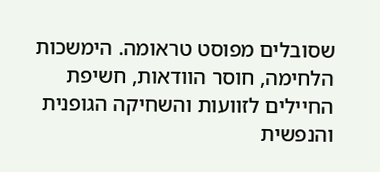שסובלים מפוסט טראומה. הימשכות הלחימה, חוסר הוודאות, חשיפת החיילים לזוועות והשחיקה הגופנית והנפשית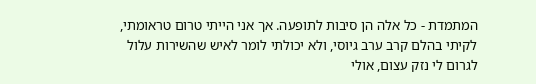המתמדת - כל אלה הן סיבות לתופעה. אך אני הייתי טרום טראומתי, לקיתי בהלם קרב ערב גיוסי, ולא יכולתי לומר לאיש שהשירות עלול לגרום לי נזק עצום, אולי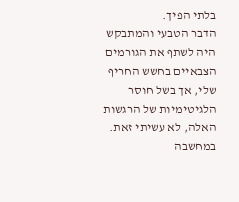בלתי הפיך.
הדבר הטבעי והמתבקש היה לשתף את הגורמים הצבאיים בחשש החריף שלי, אך בשל חוסר הלגיטימיות של הרגשות האלה, לא עשיתי זאת. במחשבה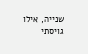שנייה, אילו גויסתי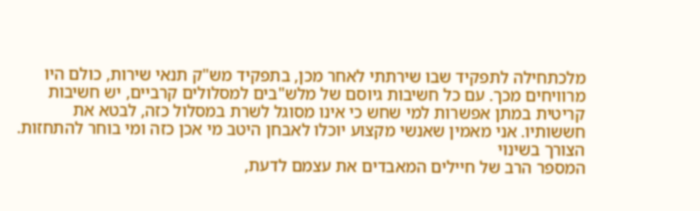מלכתחילה לתפקיד שבו שירתתי לאחר מכן, בתפקיד מש"ק תנאי שירות, כולם היו מרוויחים מכך. עם כל חשיבות גיוסם של מלש"בים למסלולים קרביים, יש חשיבות קריטית במתן אפשרות למי שחש כי אינו מסוגל לשרת במסלול כזה, לבטא את חששותיו. אני מאמין שאנשי מקצוע יוכלו לאבחן היטב מי אכן כזה ומי בוחר להתחזות.
הצורך בשינוי
המספר הרב של חיילים המאבדים את עצמם לדעת,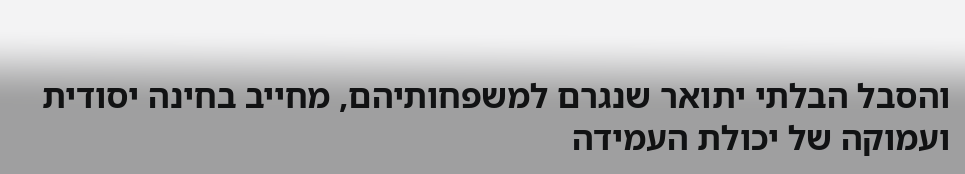והסבל הבלתי יתואר שנגרם למשפחותיהם, מחייב בחינה יסודית ועמוקה של יכולת העמידה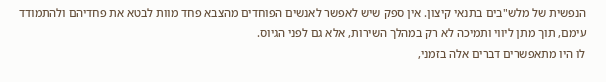הנפשית של מלש"בים בתנאי קיצון. אין ספק שיש לאפשר לאנשים הפוחדים מהצבא פחד מוות לבטא את פחדיהם ולהתמודד עימם, תוך מתן ליווי ותמיכה לא רק במהלך השירות, אלא גם לפני הגיוס.
לו היו מתאפשרים דברים אלה בזמני,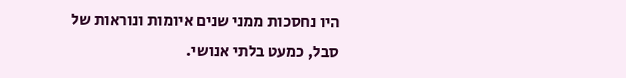היו נחסכות ממני שנים איומות ונוראות של סבל, כמעט בלתי אנושי.